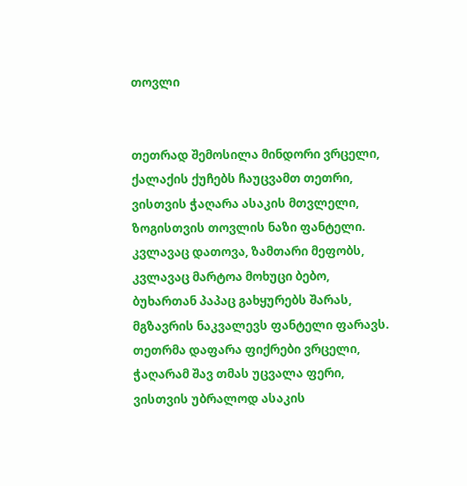თოვლი


თეთრად შემოსილა მინდორი ვრცელი,
ქალაქის ქუჩებს ჩაუცვამთ თეთრი,
ვისთვის ჭაღარა ასაკის მთვლელი,
ზოგისთვის თოვლის ნაზი ფანტელი.
კვლავაც დათოვა, ზამთარი მეფობს,
კვლავაც მარტოა მოხუცი ბებო,
ბუხართან პაპაც გახყურებს შარას,
მგზავრის ნაკვალევს ფანტელი ფარავს.
თეთრმა დაფარა ფიქრები ვრცელი,
ჭაღარამ შავ თმას უცვალა ფერი,
ვისთვის უბრალოდ ასაკის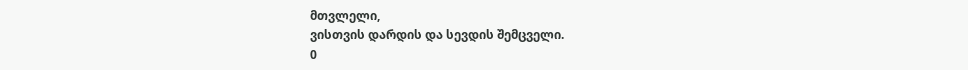მთვლელი,
ვისთვის დარდის და სევდის შემცველი.
0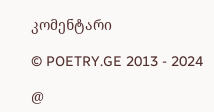კომენტარი

© POETRY.GE 2013 - 2024

@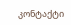კონტაქტი